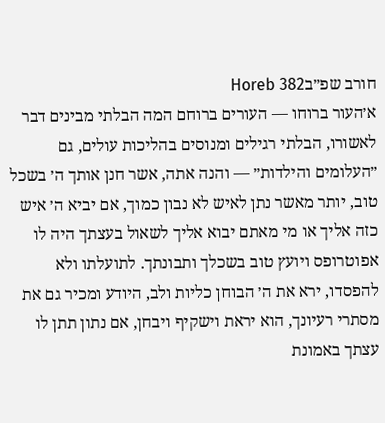חורב שפ״בHoreb 382
א׳העור ברוחו — העורים ברוחם המה הבלתי מבינים דבר לאשורו, הבלתי רגילים ומנוסים בהליכות עולים, גם ״העלומים והילדות״ — והנה אתה, אשר חנן אותך ה׳ בשכל טוב, יותר מאשר נתן לאיש לא נבון כמוך, אם יביא ה׳ איש כזה אליך או מי מאתם יבוא אליך לשאול בעצתך היה לו אפוטרופס ויועץ טוב בשכלך ותבונתך. לתועלתו ולא להפסדו, ירא את ה׳ הבוחן כליות ולב, היודע ומכיר גם את מסתרי רעיונך, הוא יראת וישקיף ויבחן, אם נתון תתן לו עצתך באמונת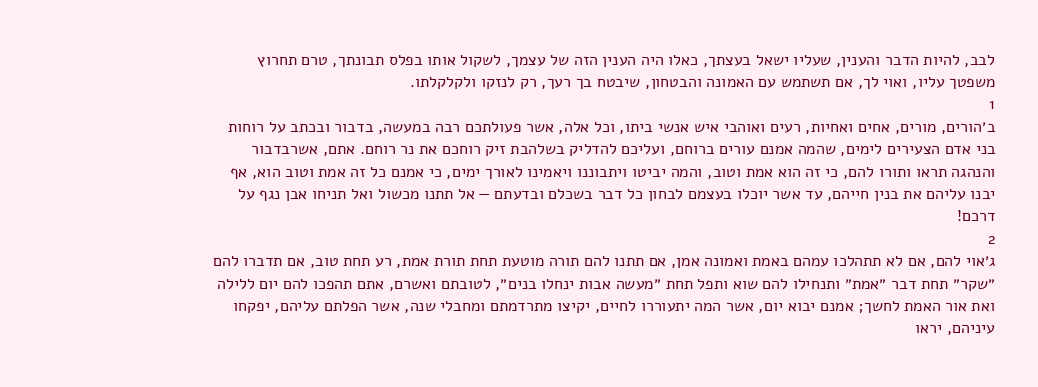לבב, להיות הדבר והענין, שעליו ישאל בעצתך, כאלו היה הענין הזה של עצמך, לשקול אותו בפלס תבונתך, טרם תחרוץ משפטך עליו, ואוי לך, אם תשתמש עם האמונה והבטחון, שיבטח בך רעך, רק לנזקו ולקלקלתו.
1
ב׳הורים, מורים, אחים ואחיות, רעים ואוהבי איש אנשי ביתו, וכל אלה, אשר פעולתכם רבה במעשה, בדבור ובכתב על רוחות בני אדם הצעירים לימים, שהמה אמנם עורים ברוחם, ועליכם להדליק בשלהבת זיק רוחכם את נר רוחם. אתם, אשרבדבור והנהגה תראו ותורו להם, כי זה הוא אמת וטוב, והמה יביטו ויתבוננו ויאמינו לאורך ימים, כי אמנם כל זה אמת וטוב הוא, אף יבנו עליהם את בנין חייהם, עד אשר יוכלו בעצמם לבחון כל דבר בשכלם ובדעתם — אל תתנו מכשול ואל תניחו אבן נגף על דרכם!
2
ג׳אוי להם, אם לא תתהלכו עמהם באמת ואמונה אמן, אם תתנו להם תורה מוטעת תחת תורת אמת, רע תחת טוב, אם תדברו להם ״שקר״ תחת דבר ״אמת״ ותנחילו להם שוא ותפל תחת ״מעשה אבות ינחלו בנים״, לטובתם ואשרם, אתם תהפכו להם יום ללילה ואת אור האמת לחשך; אמנם יבוא יום, אשר המה יתעוררו לחיים, יקיצו מתרדמתם ומחבלי שנה, אשר הפלתם עליהם, יפקחו עיניהם, יראו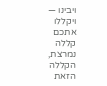ויבינו — ויקללו אתכם קללה נמרצת, הקללה הזאת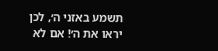תשמע באזני ה׳, לכן יראו את ה׳! אם לא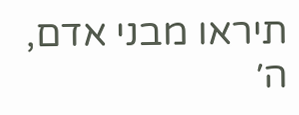תיראו מבני אדם, ה׳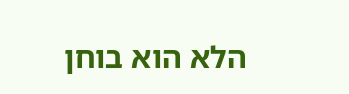הלא הוא בוחן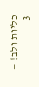כליות ולב! —
3